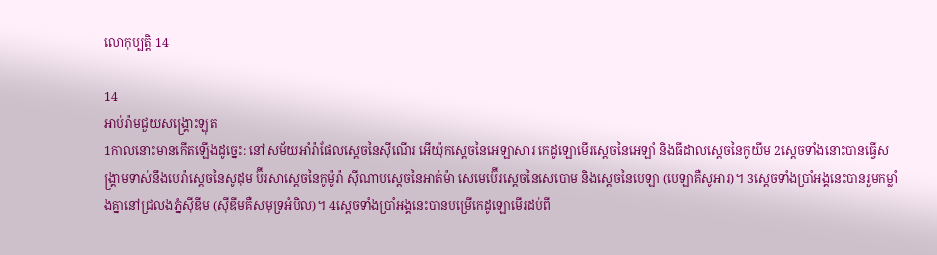លោកុប្បត្តិ 14

14
អាប់រ៉ាមជួយសង្គ្រោះឡុត
1កាលនោះមានកើតឡើងដូច្នេះ: នៅសម័យអាំរ៉ាផែលស្ដេចនៃស៊ីណើរ អើយ៉ុកស្ដេចនៃអេឡាសារ កេដូឡោមើរស្ដេចនៃអេឡាំ និងធីដាលស្ដេចនៃកូយីម 2ស្ដេចទាំងនោះបានធ្វើសង្គ្រាមទាស់នឹងបេរ៉ាស្ដេចនៃសូដុម ប៊ីរសាស្ដេចនៃកូម៉ូរ៉ា ស៊ីណាបស្ដេចនៃអាត់ម៉ា សេមេប៊ើរស្ដេចនៃសេបោម និងស្ដេចនៃបេឡា (បេឡាគឺសូអារ)។ 3ស្ដេចទាំងប្រាំអង្គនេះបានរួមកម្លាំងគ្នានៅជ្រលងភ្នំស៊ីឌីម (ស៊ីឌីមគឺសមុទ្រអំបិល)។ 4ស្ដេចទាំងប្រាំអង្គនេះបានបម្រើកេដូឡោមើរដប់ពី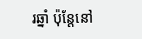រឆ្នាំ ប៉ុន្តែនៅ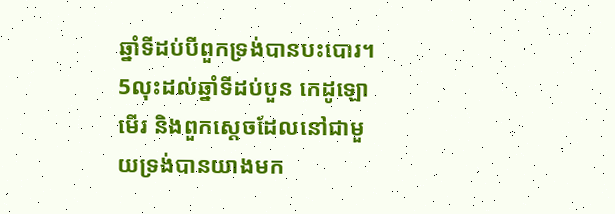ឆ្នាំទីដប់បីពួកទ្រង់បានបះបោរ។ 5លុះដល់ឆ្នាំទីដប់បួន កេដូឡោមើរ និងពួកស្ដេចដែលនៅជាមួយទ្រង់បានយាងមក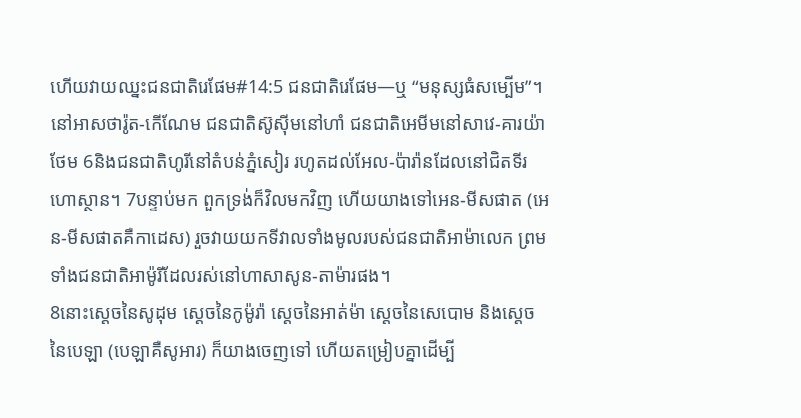ហើយវាយឈ្នះជនជាតិរេផែម#14:5 ជនជាតិរេផែម―ឬ “មនុស្សធំសម្បើម”។នៅអាសថារ៉ូត-កើណែម ជនជាតិស៊ូស៊ីមនៅហាំ ជនជាតិអេមីមនៅសាវេ-គារយ៉ាថែម 6និងជនជាតិហូរីនៅតំបន់ភ្នំសៀរ រហូតដល់អែល-ប៉ារ៉ានដែលនៅជិតទីរហោស្ថាន។ 7បន្ទាប់មក ពួកទ្រង់ក៏វិលមកវិញ ហើយយាងទៅអេន-មីសផាត (អេន-មីសផាតគឺកាដេស) រួចវាយយកទីវាលទាំងមូលរបស់ជនជាតិអាម៉ាលេក ព្រមទាំងជនជាតិអាម៉ូរីដែលរស់នៅហាសាសូន-តាម៉ារផង។
8នោះស្ដេចនៃសូដុម ស្ដេចនៃកូម៉ូរ៉ា ស្ដេចនៃអាត់ម៉ា ស្ដេចនៃសេបោម និងស្ដេចនៃបេឡា (បេឡាគឺសូអារ) ក៏យាងចេញទៅ ហើយតម្រៀបគ្នាដើម្បី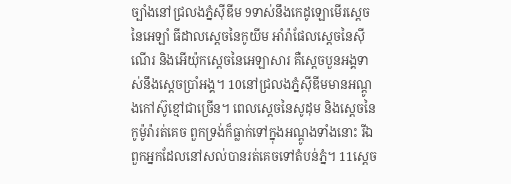ច្បាំងនៅជ្រលងភ្នំស៊ីឌីម 9ទាស់នឹងកេដូឡោមើរស្ដេចនៃអេឡាំ ធីដាលស្ដេចនៃកូយីម អាំរ៉ាផែលស្ដេចនៃស៊ីណើរ និងអើយ៉ុកស្ដេចនៃអេឡាសារ គឺស្ដេចបួនអង្គទាស់នឹងស្ដេចប្រាំអង្គ។ 10នៅជ្រលងភ្នំស៊ីឌីមមានអណ្ដូងកៅស៊ូខ្មៅជាច្រើន។ ពេលស្ដេចនៃសូដុម និងស្ដេចនៃកូម៉ូរ៉ារត់គេច ពួកទ្រង់ក៏ធ្លាក់ទៅក្នុងអណ្ដូងទាំងនោះ រីឯពួកអ្នកដែលនៅសល់បានរត់គេចទៅតំបន់ភ្នំ។ 11ស្ដេច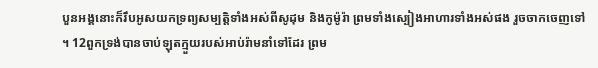បួនអង្គនោះក៏រឹបអូសយកទ្រព្យសម្បត្តិទាំងអស់ពីសូដុម និងកូម៉ូរ៉ា ព្រមទាំងស្បៀងអាហារទាំងអស់ផង រួចចាកចេញទៅ។ 12ពួកទ្រង់បានចាប់ឡុតក្មួយរបស់អាប់រ៉ាមនាំទៅដែរ ព្រម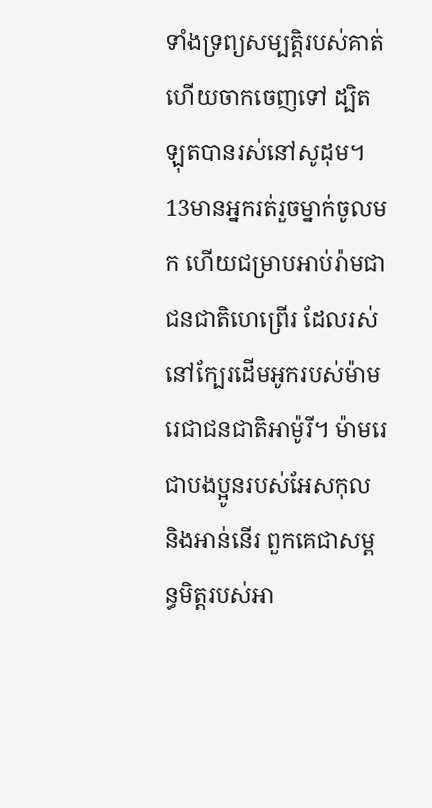ទាំងទ្រព្យសម្បត្តិរបស់គាត់ ហើយចាកចេញទៅ ដ្បិតឡុតបានរស់នៅសូដុម។
13មានអ្នករត់រួចម្នាក់ចូលមក ហើយជម្រាបអាប់រ៉ាមជាជនជាតិហេព្រើរ ដែលរស់នៅក្បែរដើមអូករបស់ម៉ាមរេជាជនជាតិអាម៉ូរី។ ម៉ាមរេជាបងប្អូនរបស់អែសកុល និងអាន់នើរ ពួកគេជាសម្ពន្ធមិត្តរបស់អា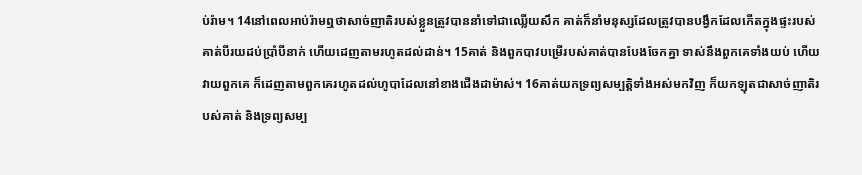ប់រ៉ាម។ 14នៅពេលអាប់រ៉ាមឮថាសាច់ញាតិរបស់ខ្លួនត្រូវបាននាំទៅជាឈ្លើយសឹក គាត់ក៏នាំមនុស្សដែលត្រូវបានបង្វឹកដែលកើតក្នុងផ្ទះរបស់គាត់បីរយដប់ប្រាំបីនាក់ ហើយដេញតាមរហូតដល់ដាន់។ 15គាត់ និងពួកបាវបម្រើរបស់គាត់បានបែងចែកគ្នា ទាស់នឹងពួកគេទាំងយប់ ហើយវាយពួកគេ ក៏ដេញតាមពួកគេរហូតដល់ហូបាដែលនៅខាងជើងដាម៉ាស់។ 16គាត់យកទ្រព្យសម្បត្តិទាំងអស់មកវិញ ក៏យកឡុតជាសាច់ញាតិរបស់គាត់ និងទ្រព្យសម្ប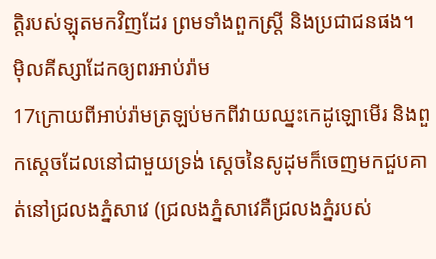ត្តិរបស់ឡុតមកវិញដែរ ព្រមទាំងពួកស្ត្រី និងប្រជាជនផង។
ម៉ិលគីស្សាដែកឲ្យពរអាប់រ៉ាម
17ក្រោយពីអាប់រ៉ាមត្រឡប់មកពីវាយឈ្នះកេដូឡោមើរ និងពួកស្ដេចដែលនៅជាមួយទ្រង់ ស្ដេចនៃសូដុមក៏ចេញមកជួបគាត់នៅជ្រលងភ្នំសាវេ (ជ្រលងភ្នំសាវេគឺជ្រលងភ្នំរបស់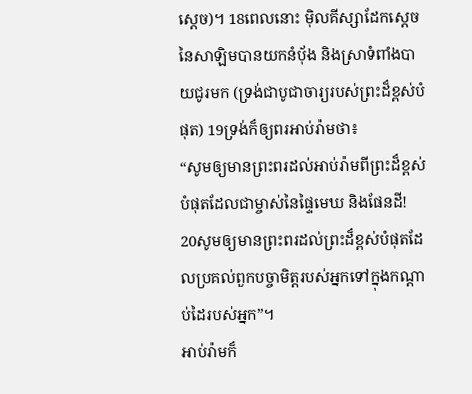ស្ដេច)។ 18ពេលនោះ ម៉ិលគីស្សាដែកស្ដេចនៃសាឡិមបានយកនំប៉័ង និងស្រាទំពាំងបាយជូរមក (ទ្រង់ជាបូជាចារ្យរបស់ព្រះដ៏ខ្ពស់បំផុត) 19ទ្រង់ក៏ឲ្យពរអាប់រ៉ាមថា៖
“សូមឲ្យមានព្រះពរដល់អាប់រ៉ាមពីព្រះដ៏ខ្ពស់បំផុតដែលជាម្ចាស់នៃផ្ទៃមេឃ និងផែនដី!
20សូមឲ្យមានព្រះពរដល់ព្រះដ៏ខ្ពស់បំផុតដែលប្រគល់ពួកបច្ចាមិត្តរបស់អ្នកទៅក្នុងកណ្ដាប់ដៃរបស់អ្នក”។
អាប់រ៉ាមក៏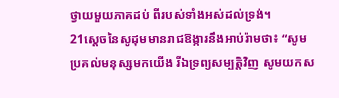ថ្វាយមួយភាគដប់ ពីរបស់ទាំងអស់ដល់ទ្រង់។
21ស្ដេចនៃសូដុមមានរាជឱង្ការនឹងអាប់រ៉ាមថា៖ “សូមប្រគល់មនុស្សមកយើង រីឯទ្រព្យសម្បត្តិវិញ សូមយកស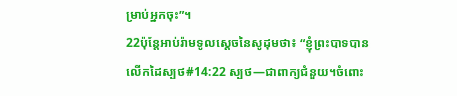ម្រាប់អ្នកចុះ”។
22ប៉ុន្តែអាប់រ៉ាមទូលស្ដេចនៃសូដុមថា៖ “ខ្ញុំព្រះបាទបានលើកដៃស្បថ#14:22 ស្បថ―ជាពាក្យជំនួយ។ចំពោះ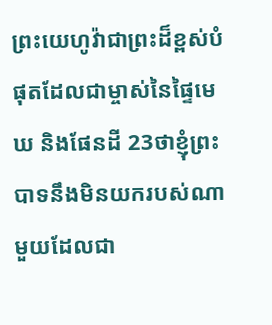ព្រះយេហូវ៉ាជាព្រះដ៏ខ្ពស់បំផុតដែលជាម្ចាស់នៃផ្ទៃមេឃ និងផែនដី 23ថាខ្ញុំព្រះបាទនឹងមិនយករបស់ណាមួយដែលជា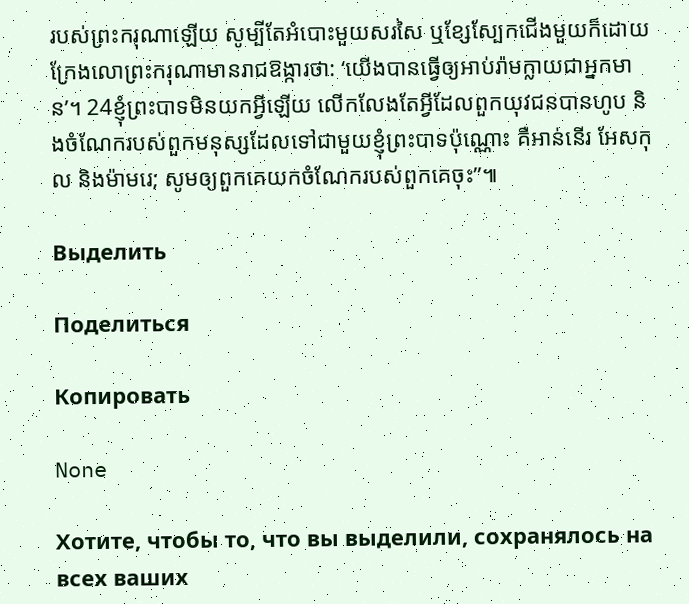របស់ព្រះករុណាឡើយ សូម្បីតែអំបោះមួយសរសៃ ឬខ្សែស្បែកជើងមួយក៏ដោយ ក្រែងលោព្រះករុណាមានរាជឱង្ការថា: ‘យើងបានធ្វើឲ្យអាប់រ៉ាមក្លាយជាអ្នកមាន’។ 24ខ្ញុំព្រះបាទមិនយកអ្វីឡើយ លើកលែងតែអ្វីដែលពួកយុវជនបានហូប និងចំណែករបស់ពួកមនុស្សដែលទៅជាមួយខ្ញុំព្រះបាទប៉ុណ្ណោះ គឺអាន់នើរ អែសកុល និងម៉ាមរេ; សូមឲ្យពួកគេយកចំណែករបស់ពួកគេចុះ”៕

Выделить

Поделиться

Копировать

None

Хотите, чтобы то, что вы выделили, сохранялось на всех ваших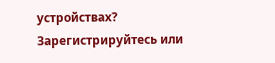устройствах? Зарегистрируйтесь или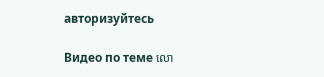авторизуйтесь

Видео по теме លោ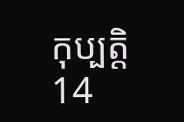កុប្បត្តិ 14